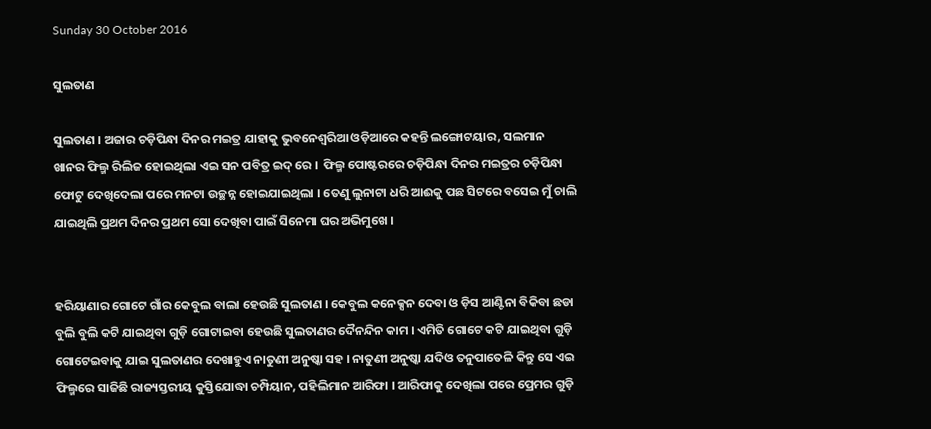Sunday 30 October 2016

ସୁଲତାଣ

ସୁଲତାଣ । ଅଜାର ଚଡ଼ିପିନ୍ଧା ଦିନର ମଇତ୍ର ଯାହାକୁ ଭୁବନେଶ୍ଵରିଆ ଓଡ଼ିଆରେ କହନ୍ତି ଲଙ୍ଗୋଟୟାର, ସଲମାନ ଖାନର ଫିଲ୍ମ ରିଲିଜ ହୋଇଥିଲା ଏଇ ସନ ପବିତ୍ର ଇଦ୍ ରେ ।  ଫିଲ୍ମ ପୋଷ୍ଟରରେ ଚଡ଼ିପିନ୍ଧା ଦିନର ମଇତ୍ରର ଚଡ଼ିପିନ୍ଧା ଫୋଟୁ ଦେଖିଦେଲା ପରେ ମନଟା ଉଚ୍ଛନ୍ନ ହୋଇଯାଇଥିଲା । ତେଣୁ ଲୁନାଟା ଧରି ଆଈକୁ ପଛ ସିଟରେ ବସେଇ ମୁଁ ଚାଲି ଯାଇଥିଲି ପ୍ରଥମ ଦିନର ପ୍ରଥମ ସୋ ଦେଖିବା ପାଇଁ ସିନେମା ଘର ଅଭିମୁଖେ ।


ହରିୟାଣାର ଗୋଟେ ଗାଁର କେବୁଲ ବାଲା ହେଉଛି ସୁଲତାଣ । କେବୁଲ କନେକ୍ସନ ଦେବା ଓ ଡ଼ିସ ଆଣ୍ଟିନା ବିକିବା ଛଡା ବୁଲି ବୁଲି କଟି ଯାଇଥିବା ଗୁଡ଼ି ଗୋଟାଇବା ହେଉଛି ସୁଲତାଣର ଦୈନନ୍ଦିନ କାମ । ଏମିତି ଗୋଟେ କଟି ଯାଇଥିବା ଗୁଡ଼ି ଗୋଟେଇବାକୁ ଯାଇ ସୁଲତାଣର ଦେଖାହୁଏ ନାତୁଣୀ ଅନୁଷ୍କା ସହ । ନାତୁଣୀ ଅନୁଷ୍କା ଯଦିଓ ତନୁପାତେଳି କିନ୍ତୁ ସେ ଏଇ ଫିଲ୍ମରେ ସାଜିଛି ରାଜ୍ୟସ୍ତରୀୟ କୁସ୍ତିଯୋଦ୍ଧା ଚମ୍ପିୟାନ, ପହିଲିମାନ ଆରିଫା । ଆରିଫାକୁ ଦେଖିଲା ପରେ ପ୍ରେମର ଗୁଡ଼ି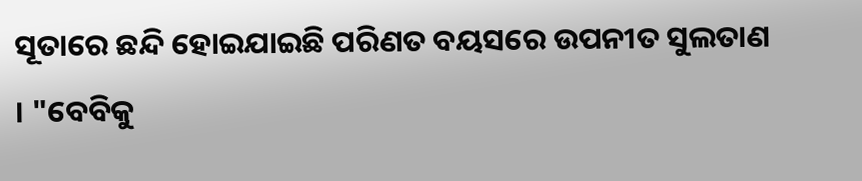ସୂତାରେ ଛନ୍ଦି ହୋଇଯାଇଛି ପରିଣତ ବୟସରେ ଉପନୀତ ସୁଲତାଣ । "ବେବିକୁ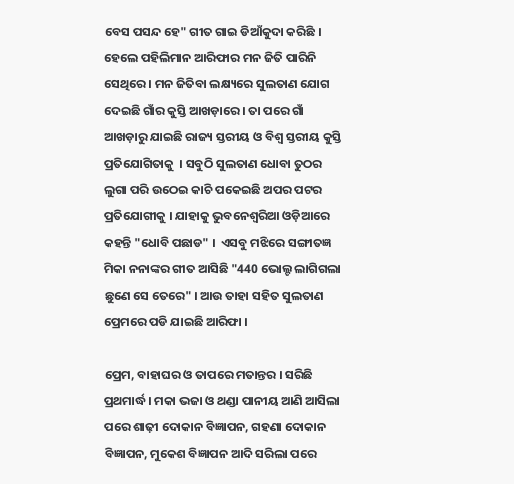ବେସ ପସନ୍ଦ ହେ" ଗୀତ ଗାଇ ଡିଆଁକୁଦା କରିଛି । ହେଲେ ପହିଲିମାନ ଆରିଫାର ମନ ଜିତି ପାରିନି ସେଥିରେ । ମନ ଜିତିବା ଲକ୍ଷ୍ୟରେ ସୁଲତାଣ ଯୋଗ ଦେଇଛି ଗାଁର କୁସ୍ତି ଆଖଡ଼ାରେ । ତା ପରେ ଗାଁ ଆଖଡ଼ାରୁ ଯାଇଛି ରାଜ୍ୟ ସ୍ତରୀୟ ଓ ବିଶ୍ୱ ସ୍ତରୀୟ କୁସ୍ତି ପ୍ରତିଯୋଗିତାକୁ  । ସବୁଠି ସୁଲତାଣ ଧୋବା ତୁଠର ଲୁଗା ପରି ଉଠେଇ କାଚି ପକେଇଛି ଅପର ପଟର ପ୍ରତିଯୋଗୀକୁ । ଯାହାକୁ ଭୁବନେଶ୍ଵରିଆ ଓଡ଼ିଆରେ କହନ୍ତି "ଧୋବି ପଛାଡ" ।  ଏସବୁ ମଝିରେ ସଙ୍ଗୀତଜ୍ଞ ମିକା ନନାଙ୍କର ଗୀତ ଆସିଛି "440 ଭୋଲ୍ଟ ଲାଗିଗଲା ଛୁଣେ ସେ ତେରେ" । ଆଉ ତାହା ସହିତ ସୁଲତାଣ ପ୍ରେମରେ ପଡି ଯାଇଛି ଆରିଫା ।

ପ୍ରେମ, ବାହାଘର ଓ ତାପରେ ମତାନ୍ତର । ସରିଛି ପ୍ରଥମାର୍ଦ୍ଧ । ମକା ଭଜା ଓ ଥଣ୍ଡା ପାନୀୟ ଆଣି ଆସିଲା ପରେ ଶାଢ଼ୀ ଦୋକାନ ବିଜ୍ଞାପନ, ଗହଣା ଦୋକାନ ବିଜ୍ଞାପନ, ମୁକେଶ ବିଜ୍ଞାପନ ଆଦି ସରିଲା ପରେ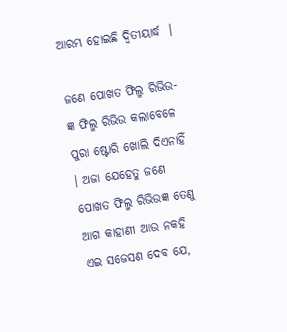ଆରମ୍ଭ ହୋଇଛି ଦ୍ଵିତୀୟାର୍ଦ୍ଧ  ।

ଜଣେ ପୋଖତ ଫିଲ୍ମ ରିଭିଉ-ଜ୍ଞ ଫିଲ୍ମ ରିଭିଉ କଲାବେଳେ ପୁରା ଷ୍ଟୋରି ଖୋଲି ଦିଏନାହିଁ । ଅଜା ଯେହେତୁ ଜଣେ ପୋଖତ ଫିଲ୍ମ ରିଭିଉଜ୍ଞ ତେଣୁ ଆଗ କାହାଣୀ ଆଉ ନକହି ଏଇ ସଜେସଣ ଦେବ ଯେ,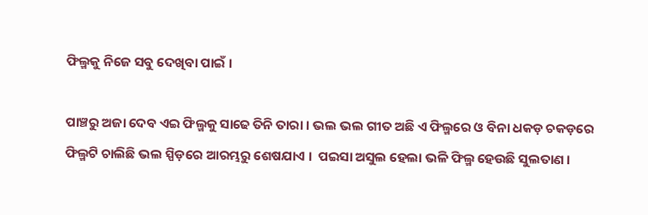ଫିଲ୍ମକୁ ନିଜେ ସବୁ ଦେଖିବା ପାଇଁ ।

ପାଞ୍ଚରୁ ଅଜା ଦେବ ଏଇ ଫିଲ୍ମକୁ ସାଢେ ତିନି ତାରା । ଭଲ ଭଲ ଗୀତ ଅଛି ଏ ଫିଲ୍ମରେ ଓ ବିନା ଧକଡ଼ ଚକଡ଼ରେ ଫିଲ୍ମଟି ଚାଲିଛି ଭଲ ସ୍ପିଡ଼ରେ ଆରମ୍ଭରୁ ଶେଷଯାଏ ।  ପଇସା ଅସୁଲ ହେଲା ଭଳି ଫିଲ୍ମ ହେଉଛି ସୁଲତାଣ ।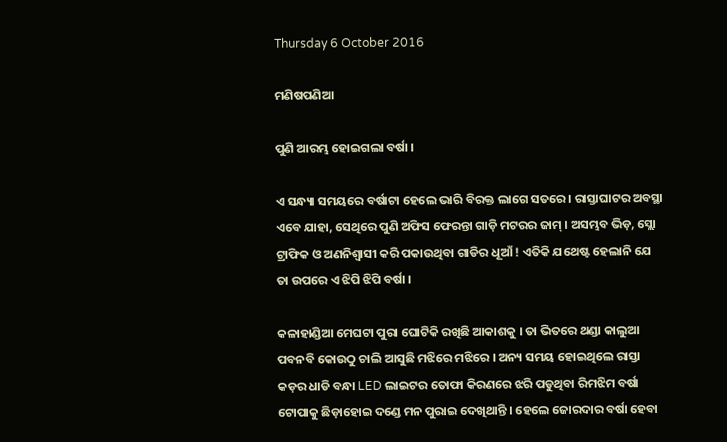Thursday 6 October 2016

ମଣିଷପଣିଆ

ପୁଣି ଆରମ୍ଭ ହୋଇଗଲା ବର୍ଷା ।

ଏ ସନ୍ଧ୍ୟା ସମୟରେ ବର୍ଷାଟା ହେଲେ ଭାରି ବିରକ୍ତ ଲାଗେ ସତରେ । ରାସ୍ତାଘାଟର ଅବସ୍ଥା ଏବେ ଯାହା, ସେଥିରେ ପୁଣି ଅଫିସ ଫେରନ୍ତା ଗାଡ଼ି ମଟରର ଜାମ୍ । ଅସମ୍ଭବ ଭିଡ଼, ସ୍ଲୋ ଟ୍ରାଫିକ ଓ ଅଣନିଶ୍ଵାସୀ କରି ପକାଉଥିବା ଗାଡିର ଧୂଆଁ ! ଏତିକି ଯଥେଷ୍ଟ ହେଲାନି ଯେ ତା ଉପରେ ଏ ଝିପି ଝିପି ବର୍ଷା ।

କଳାହାଣ୍ଡିଆ ମେଘଟା ପୁରା ଘୋଟିକି ରଖିଛି ଆକାଶକୁ । ତା ଭିତରେ ଥଣ୍ଡା କାଲୁଆ ପବନବି କୋଉଠୁ ଚାଲି ଆସୁଛି ମଝିରେ ମଝିରେ । ଅନ୍ୟ ସମୟ ହୋଇଥିଲେ ରାସ୍ତା କଡ଼ର ଧାଡି ବନ୍ଧା LED ଲାଇଟର ତୋଫା କିରଣରେ ଝରି ପଡୁଥିବା ରିମଝିମ ବର୍ଷା ଟୋପାକୁ ଛିଡ଼ାହୋଇ ଦଣ୍ଡେ ମନ ପୁରାଇ ଦେଖିଥାନ୍ତି । ହେଲେ ଜୋରଦାର ବର୍ଷା ହେବା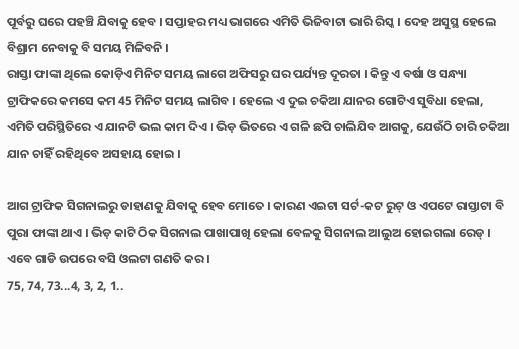ପୂର୍ବରୁ ଘରେ ପହଞ୍ଚି ଯିବାକୁ ହେବ । ସପ୍ତାହର ମଧ୍ୟ ଭାଗରେ ଏମିତି ଭିଜିବାଟା ଭାରି ରିସ୍କ । ଦେହ ଅସୁସ୍ଥ ହେଲେ ବିଶ୍ରାମ ନେବାକୁ ବି ସମୟ ମିଳିବନି ।
ରାସ୍ତା ଫାଙ୍କା ଥିଲେ କୋଡ଼ିଏ ମିନିଟ ସମୟ ଲାଗେ ଅଫିସରୁ ଘର ପର୍ଯ୍ୟନ୍ତ ଦୂରତା । କିନ୍ତୁ ଏ ବର୍ଷା ଓ ସନ୍ଧ୍ୟା ଟ୍ରାଫିକରେ କମସେ କମ 45 ମିନିଟ ସମୟ ଲାଗିବ । ହେଲେ ଏ ଦୁଇ ଚକିଆ ଯାନର ଗୋଟିଏ ସୁବିଧା ହେଲା, ଏମିତି ପରିସ୍ଥିତିରେ ଏ ଯାନଟି ଭଲ କାମ ଦିଏ । ଭିଡ଼ ଭିତରେ ଏ ଗଳି ଛପି ଚାଲିଯିବ ଆଗକୁ, ଯେଉଁଠି ଚାରି ଚକିଆ ଯାନ ଚାହିଁ ରହିଥିବେ ଅସହାୟ ହୋଇ ।

ଆଗ ଟ୍ରାଫିକ ସିଗନାଲରୁ ଡାହାଣକୁ ଯିବାକୁ ହେବ ମୋତେ । କାରଣ ଏଇଟା ସର୍ଟ-କଟ ରୁଟ୍ ଓ ଏପଟେ ରାସ୍ତାଟା ବି ପୁରା ଫାଙ୍କା ଥାଏ । ଭିଡ଼ କାଟି ଠିକ ସିଗନାଲ ପାଖାପାଖି ହେଲା ବେଳକୁ ସିଗନାଲ ଆଲୁଅ ହୋଇଗଲା ରେଡ୍ । ଏବେ ଗାଡି ଉପରେ ବସି ଓଲଟା ଗଣତି କର ।
75, 74, 73...4, 3, 2, 1..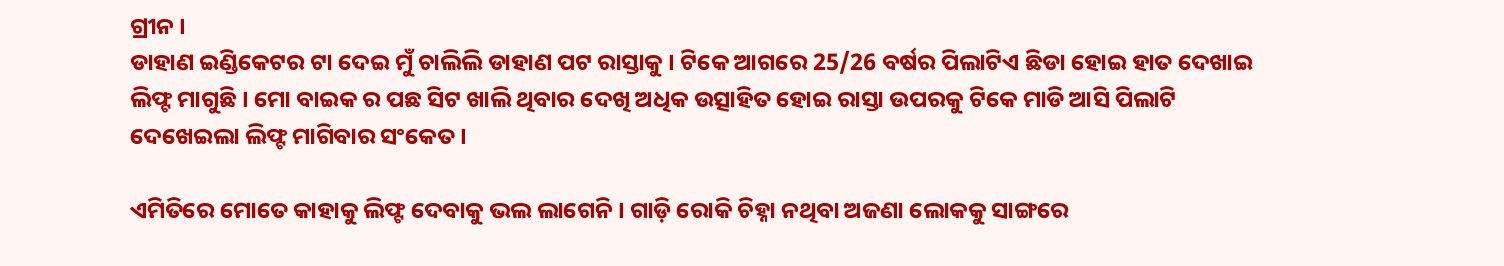ଗ୍ରୀନ ।
ଡାହାଣ ଇଣ୍ଡିକେଟର ଟା ଦେଇ ମୁଁ ଚାଲିଲି ଡାହାଣ ପଟ ରାସ୍ତାକୁ । ଟିକେ ଆଗରେ 25/26 ବର୍ଷର ପିଲାଟିଏ ଛିଡା ହୋଇ ହାତ ଦେଖାଇ ଲିଫ୍ଟ ମାଗୁଛି । ମୋ ବାଇକ ର ପଛ ସିଟ ଖାଲି ଥିବାର ଦେଖି ଅଧିକ ଉତ୍ସାହିତ ହୋଇ ରାସ୍ତା ଉପରକୁ ଟିକେ ମାଡି ଆସି ପିଲାଟି ଦେଖେଇଲା ଲିଫ୍ଟ ମାଗିବାର ସଂକେତ ।

ଏମିତିରେ ମୋତେ କାହାକୁ ଲିଫ୍ଟ ଦେବାକୁ ଭଲ ଲାଗେନି । ଗାଡ଼ି ରୋକି ଚିହ୍ନା ନଥିବା ଅଜଣା ଲୋକକୁ ସାଙ୍ଗରେ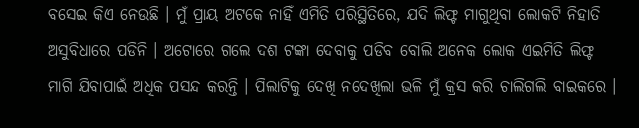ବସେଇ କିଏ ନେଉଛି । ମୁଁ ପ୍ରାୟ ଅଟକେ ନାହିଁ ଏମିତି ପରିସ୍ଥିତିରେ, ଯଦି ଲିଫ୍ଟ ମାଗୁଥିବା ଲୋକଟି ନିହାତି ଅସୁବିଧାରେ ପଡିନି । ଅଟୋରେ ଗଲେ ଦଶ ଟଙ୍କା ଦେବାକୁ ପଡିବ ବୋଲି ଅନେକ ଲୋକ ଏଇମିତି ଲିଫ୍ଟ ମାଗି ଯିବାପାଇଁ ଅଧିକ ପସନ୍ଦ କରନ୍ତି । ପିଲାଟିକୁ ଦେଖି ନଦେଖିଲା ଭଳି ମୁଁ କ୍ରସ କରି ଚାଲିଗଲି ବାଇକରେ ।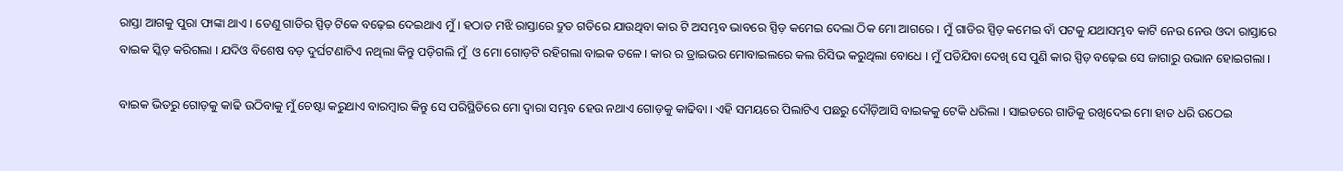ରାସ୍ତା ଆଗକୁ ପୁରା ଫାଙ୍କା ଥାଏ । ତେଣୁ ଗାଡିର ସ୍ପିଡ଼ ଟିକେ ବଢ଼େଇ ଦେଇଥାଏ ମୁଁ । ହଠାତ ମଝି ରାସ୍ତାରେ ଦ୍ରୁତ ଗତିରେ ଯାଉଥିବା କାର ଟି ଅସମ୍ଭବ ଭାବରେ ସ୍ପିଡ଼ କମେଇ ଦେଲା ଠିକ ମୋ ଆଗରେ । ମୁଁ ଗାଡିର ସ୍ପିଡ଼ କମେଇ ବାଁ ପଟକୁ ଯଥାସମ୍ଭବ କାଟି ନେଉ ନେଉ ଓଦା ରାସ୍ତାରେ ବାଇକ ସ୍କିଡ଼ କରିଗଲା । ଯଦିଓ ବିଶେଷ ବଡ଼ ଦୁର୍ଘଟଣାଟିଏ ନଥିଲା କିନ୍ତୁ ପଡ଼ିଗଲି ମୁଁ  ଓ ମୋ ଗୋଡ଼ଟି ରହିଗଲା ବାଇକ ତଳେ । କାର ର ଡ୍ରାଇଭର ମୋବାଇଲରେ କଲ ରିସିଭ କରୁଥିଲା ବୋଧେ । ମୁଁ ପଡିଯିବା ଦେଖି ସେ ପୁଣି କାର ସ୍ପିଡ଼ ବଢ଼େଇ ସେ ଜାଗାରୁ ଉଭାନ ହୋଇଗଲା ।

ବାଇକ ଭିତରୁ ଗୋଡ଼କୁ କାଢି ଉଠିବାକୁ ମୁଁ ଚେଷ୍ଟା କରୁଥାଏ ବାରମ୍ବାର କିନ୍ତୁ ସେ ପରିସ୍ଥିତିରେ ମୋ ଦ୍ୱାରା ସମ୍ଭବ ହେଉ ନଥାଏ ଗୋଡ଼କୁ କାଢିବା । ଏହି ସମୟରେ ପିଲାଟିଏ ପଛରୁ ଦୌଡ଼ିଆସି ବାଇକକୁ ଟେକି ଧରିଲା । ସାଇଡରେ ଗାଡିକୁ ରଖିଦେଇ ମୋ ହାତ ଧରି ଉଠେଇ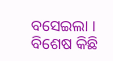ବସେଇଲା । ବିଶେଷ କିଛି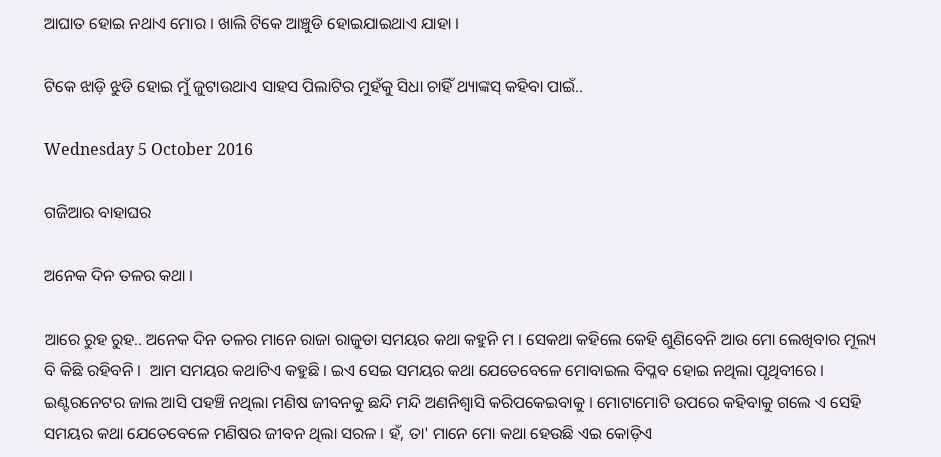ଆଘାତ ହୋଇ ନଥାଏ ମୋର । ଖାଲି ଟିକେ ଆଞ୍ଚୁଡି ହୋଇଯାଇଥାଏ ଯାହା ।

ଟିକେ ଝାଡ଼ି ଝୁଡି ହୋଇ ମୁଁ ଜୁଟାଉଥାଏ ସାହସ ପିଲାଟିର ମୁହଁକୁ ସିଧା ଚାହିଁ ଥ୍ୟାଙ୍କସ୍ କହିବା ପାଇଁ..

Wednesday 5 October 2016

ଗଜିଆର ବାହାଘର

ଅନେକ ଦିନ ତଳର କଥା ।

ଆରେ ରୁହ ରୁହ.. ଅନେକ ଦିନ ତଳର ମାନେ ରାଜା ରାଜୁଡା ସମୟର କଥା କହୁନି ମ । ସେକଥା କହିଲେ କେହି ଶୁଣିବେନି ଆଉ ମୋ ଲେଖିବାର ମୂଲ୍ୟ ବି କିଛି ରହିବନି ।  ଆମ ସମୟର କଥାଟିଏ କହୁଛି । ଇଏ ସେଇ ସମୟର କଥା ଯେତେବେଳେ ମୋବାଇଲ ବିପ୍ଳବ ହୋଇ ନଥିଲା ପୃଥିବୀରେ । ଇଣ୍ଟରନେଟର ଜାଲ ଆସି ପହଞ୍ଚି ନଥିଲା ମଣିଷ ଜୀବନକୁ ଛନ୍ଦି ମନ୍ଦି ଅଣନିଶ୍ୱାସି କରିପକେଇବାକୁ । ମୋଟାମୋଟି ଉପରେ କହିବାକୁ ଗଲେ ଏ ସେହି ସମୟର କଥା ଯେତେବେଳେ ମଣିଷର ଜୀବନ ଥିଲା ସରଳ । ହଁ, ତା' ମାନେ ମୋ କଥା ହେଉଛି ଏଇ କୋଡ଼ିଏ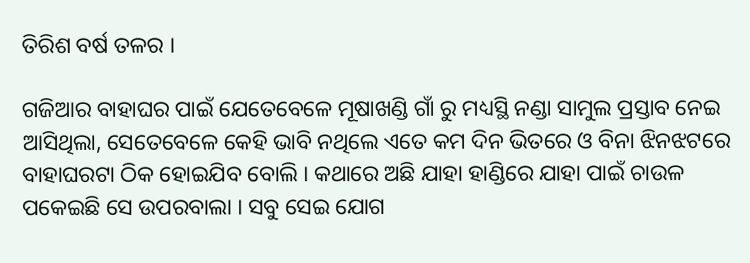ତିରିଶ ବର୍ଷ ତଳର ।

ଗଜିଆର ବାହାଘର ପାଇଁ ଯେତେବେଳେ ମୂଷାଖଣ୍ଡି ଗାଁ ରୁ ମଧ୍ୟସ୍ଥି ନଣ୍ଡା ସାମୁଲ ପ୍ରସ୍ତାବ ନେଇ ଆସିଥିଲା, ସେତେବେଳେ କେହି ଭାବି ନଥିଲେ ଏତେ କମ ଦିନ ଭିତରେ ଓ ବିନା ଝିନଝଟରେ ବାହାଘରଟା ଠିକ ହୋଇଯିବ ବୋଲି । କଥାରେ ଅଛି ଯାହା ହାଣ୍ଡିରେ ଯାହା ପାଇଁ ଚାଉଳ ପକେଇଛି ସେ ଉପରବାଲା । ସବୁ ସେଇ ଯୋଗ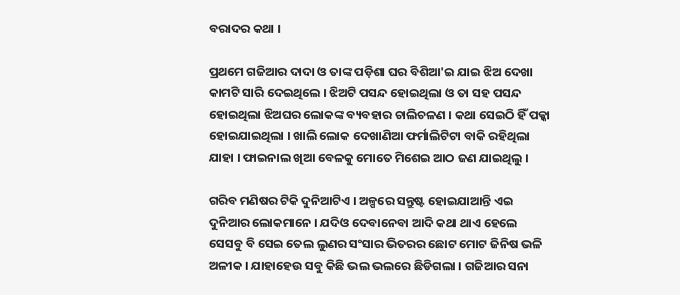ବରାଦର କଥା ।

ପ୍ରଥମେ ଗଜିଆର ଦାଦା ଓ ତାଙ୍କ ପଡ଼ିଶା ଘର ବିଶିଆ'ଇ ଯାଇ ଝିଅ ଦେଖା କାମଟି ସାରି ଦେଇଥିଲେ । ଝିଅଟି ପସନ୍ଦ ହୋଇଥିଲା ଓ ତା ସହ ପସନ୍ଦ ହୋଇଥିଲା ଝିଅଘର ଲୋକଙ୍କ ବ୍ୟବହାର ଚାଲିଚଳଣ । କଥା ସେଇଠି ହିଁ ପକ୍କା ହୋଇଯାଇଥିଲା । ଖାଲି ଲୋକ ଦେଖାଣିଆ ଫର୍ମାଲିଟିଟା ବାକି ରହିଥିଲା ଯାହା । ଫାଇନାଲ ଖିଆ ବେଳକୁ ମୋତେ ମିଶେଇ ଆଠ ଜଣ ଯାଇଥିଲୁ ।

ଗରିବ ମଣିଷର ଟିକି ଦୁନିଆଟିଏ । ଅଳ୍ପରେ ସନ୍ତୁଷ୍ଟ ହୋଇଯାଆନ୍ତି ଏଇ ଦୁନିଆର ଲୋକମାନେ । ଯଦିଓ ଦେବାନେବା ଆଦି କଥା ଥାଏ ହେଲେ ସେସବୁ ବି ସେଇ ତେଲ ଲୁଣର ସଂସାର ଭିତରର ଛୋଟ ମୋଟ ଜିନିଷ ଭଳି ଅଳୀକ । ଯାହାହେଉ ସବୁ କିଛି ଭଲ ଭଲରେ ଛିଡିଗଲା । ଗଜିଆର ସନା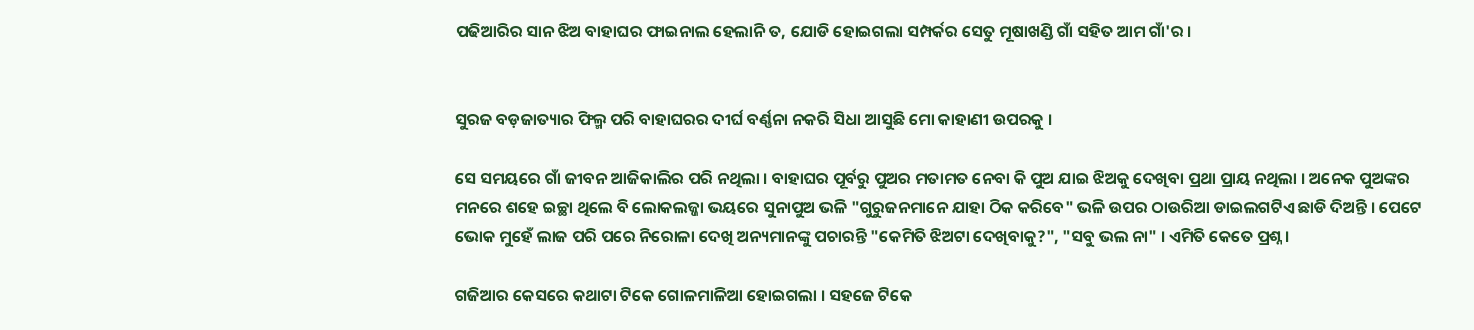ପଢିଆରିର ସାନ ଝିଅ ବାହାଘର ଫାଇନାଲ ହେଲାନି ତ, ଯୋଡି ହୋଇଗଲା ସମ୍ପର୍କର ସେତୁ ମୂଷାଖଣ୍ଡି ଗାଁ ସହିତ ଆମ ଗାଁ'ର ।


ସୁରଜ ବଡ଼ଜାତ୍ୟାର ଫିଲ୍ମ ପରି ବାହାଘରର ଦୀର୍ଘ ବର୍ଣ୍ଣନା ନକରି ସିଧା ଆସୁଛି ମୋ କାହାଣୀ ଉପରକୁ ।

ସେ ସମୟରେ ଗାଁ ଜୀବନ ଆଜିକାଲିର ପରି ନଥିଲା । ବାହାଘର ପୂର୍ବରୁ ପୁଅର ମତାମତ ନେବା କି ପୁଅ ଯାଇ ଝିଅକୁ ଦେଖିବା ପ୍ରଥା ପ୍ରାୟ ନଥିଲା । ଅନେକ ପୁଅଙ୍କର ମନରେ ଶହେ ଇଚ୍ଛା ଥିଲେ ବି ଲୋକଲଜ୍ଜା ଭୟରେ ସୁନାପୁଅ ଭଳି "ଗୁରୁଜନମାନେ ଯାହା ଠିକ କରିବେ" ଭଳି ଉପର ଠାଉରିଆ ଡାଇଲଗଟିଏ ଛାଡି ଦିଅନ୍ତି । ପେଟେ ଭୋକ ମୁହେଁ ଲାଜ ପରି ପରେ ନିରୋଳା ଦେଖି ଅନ୍ୟମାନଙ୍କୁ ପଚାରନ୍ତି "କେମିତି ଝିଅଟା ଦେଖିବାକୁ?", "ସବୁ ଭଲ ନା" । ଏମିତି କେତେ ପ୍ରଶ୍ନ ।

ଗଜିଆର କେସରେ କଥାଟା ଟିକେ ଗୋଳମାଳିଆ ହୋଇଗଲା । ସହଜେ ଟିକେ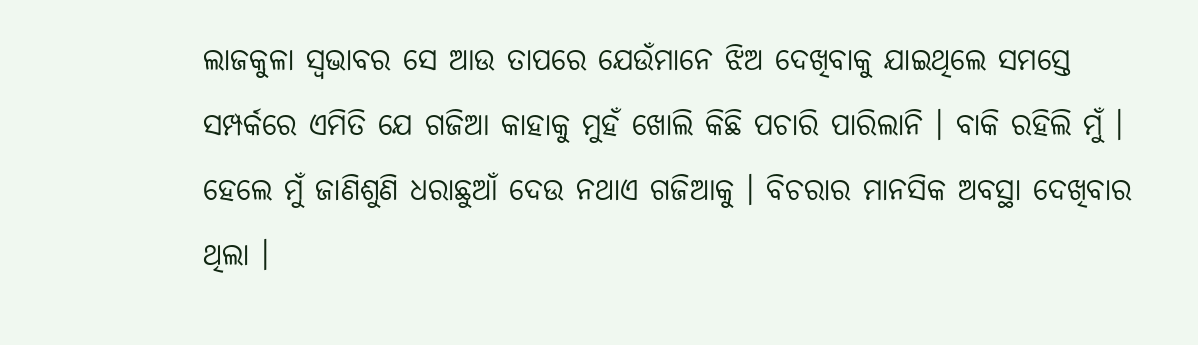ଲାଜକୁଳା ସ୍ଵଭାବର ସେ ଆଉ ତାପରେ ଯେଉଁମାନେ ଝିଅ ଦେଖିବାକୁ ଯାଇଥିଲେ ସମସ୍ତେ ସମ୍ପର୍କରେ ଏମିତି ଯେ ଗଜିଆ କାହାକୁ ମୁହଁ ଖୋଲି କିଛି ପଚାରି ପାରିଲାନି । ବାକି ରହିଲି ମୁଁ । ହେଲେ ମୁଁ ଜାଣିଶୁଣି ଧରାଛୁଆଁ ଦେଉ ନଥାଏ ଗଜିଆକୁ । ବିଚରାର ମାନସିକ ଅବସ୍ଥା ଦେଖିବାର ଥିଲା ।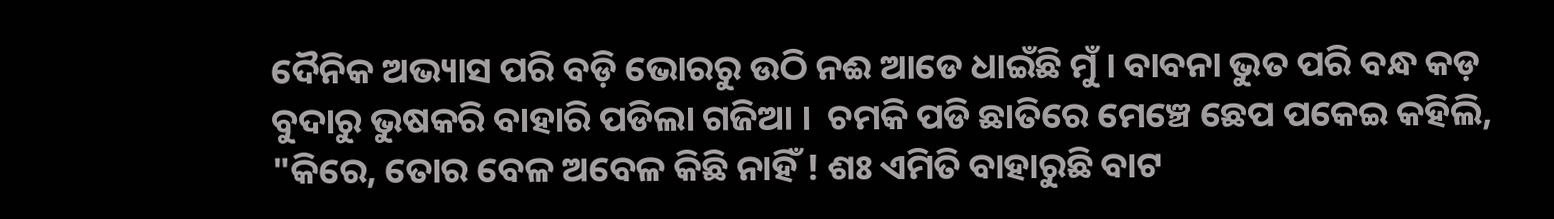ଦୈନିକ ଅଭ୍ୟାସ ପରି ବଡ଼ି ଭୋରରୁ ଉଠି ନଈ ଆଡେ ଧାଇଁଛି ମୁଁ । ବାବନା ଭୁତ ପରି ବନ୍ଧ କଡ଼ ବୁଦାରୁ ଭୁଷକରି ବାହାରି ପଡିଲା ଗଜିଆ ।  ଚମକି ପଡି ଛାତିରେ ମେଞ୍ଚେ ଛେପ ପକେଇ କହିଲି, "କିରେ, ତୋର ବେଳ ଅବେଳ କିଛି ନାହିଁ ! ଶଃ ଏମିତି ବାହାରୁଛି ବାଟ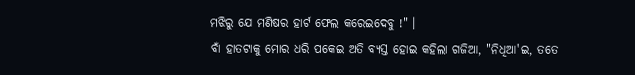ମଝିରୁ ଯେ ମଣିଷର ହାର୍ଟ ଫେଲ କରେଇଦେବୁ !" ।
ବାଁ ହାତଟାକୁ ମୋର ଧରି ପକେଇ ଅତି ବ୍ୟସ୍ତ ହୋଇ କହିଲା ଗଜିଆ, "ନିଧିଆ'ଇ, ତତେ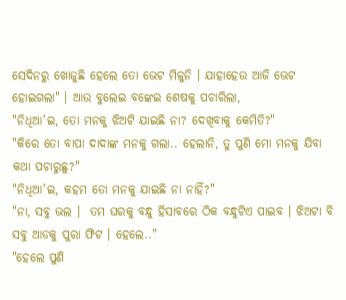ସେଦିନରୁ ଖୋଜୁଛି ହେଲେ ତୋ ଭେଟ ମିଳୁନି । ଯାହାହେଉ ଆଜି ଭେଟ ହୋଇଗଲା" । ଆଉ ବୁଲେଇ ବଙ୍କେଇ ଶେଷକୁ ପଚାରିଲା,
"ନିଧିଆ'ଇ, ତୋ ମନକୁ ଝିଅଟି ଯାଇଛି ନା? ଦେଖିବାକୁ କେମିତି?"
"କିରେ ତୋ ବାପା ଦାଦାଙ୍କ ମନକୁ ଗଲା.. ହେଲାନି, ତୁ ପୁଣି ମୋ ମନକୁ ଯିବା କଥା ପଚାରୁଛୁ?"
"ନିଧିଆ'ଇ, କହମ ତୋ ମନକୁ ଯାଇଛି ନା ନାହିଁ?"
"ନା, ସବୁ ଭଲ ।  ତମ ଘରକୁ ବନ୍ଧୁ ହିସାବରେ ଠିକ ବନ୍ଧୁଟିଏ ପାଇବ । ଝିଅଟା ବି ସବୁ ଆଡକୁ ପୁରା ଫିଟ । ହେଲେ.."
"ହେଲେ ପୁଣି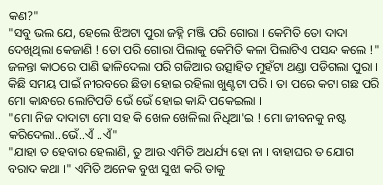କଣ?"
"ସବୁ ଭଲ ଯେ, ହେଲେ ଝିଅଟା ପୁରା ଜହ୍ନି ମଞ୍ଜି ପରି ଗୋରା । କେମିତି ତୋ ଦାଦା ଦେଖିଥିଲା କେଜାଣି ! ତୋ ପରି ଗୋରା ପିଲାକୁ କେମିତି କଳା ପିଲାଟିଏ ପସନ୍ଦ କଲେ !"
ଜଳନ୍ତା କାଠରେ ପାଣି ଢାଳିଦେଲା ପରି ଗଜିଆର ଉତ୍ସାହିତ ମୁହଁଟା ଥଣ୍ଡା ପଡିଗଲା ପୁରା । କିଛି ସମୟ ପାଇଁ ନୀରବରେ ଛିଡା ହୋଇ ରହିଲା ଖୁଣ୍ଟଟା ପରି । ତା ପରେ କଟା ଗଛ ପରି ମୋ କାନ୍ଧରେ ଲୋଟିପଡି ଭେଁ ଭେଁ ହୋଇ କାନ୍ଦି ପକେଇଲା ।
"ମୋ ନିଜ ଦାଦାଟା ମୋ ସହ କି ଖେଳ ଖେଳିଲା ନିଧିଆ'ଇ ! ମୋ ଜୀବନକୁ ନଷ୍ଟ କରିଦେଲା..ଭେଁ..ଏଁ ..ଏଁ"
"ଯାହା ତ ହେବାର ହେଲାଣି, ତୁ ଆଉ ଏମିତି ଅଧର୍ଯ୍ୟ ହୋ ନା । ବାହାଘର ତ ଯୋଗ ବରାଦ କଥା ।" ଏମିତି ଅନେକ ବୁଝା ସୁଝା କରି ତାକୁ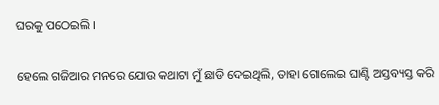ଘରକୁ ପଠେଇଲି ।

ହେଲେ ଗଜିଆର ମନରେ ଯୋଉ କଥାଟା ମୁଁ ଛାଡି ଦେଇଥିଲି, ତାହା ଗୋଲେଇ ଘାଣ୍ଟି ଅସ୍ତବ୍ୟସ୍ତ କରି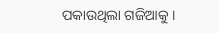ପକାଉଥିଲା ଗଜିଆକୁ ।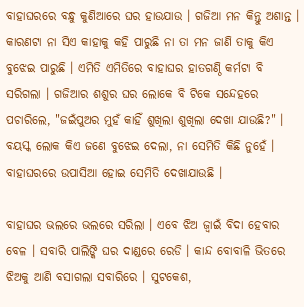ବାହାଘରରେ ବନ୍ଧୁ କୁଣିଆରେ ଘର ହାଉଯାଉ । ଗଜିଆ ମନ କିନ୍ତୁ ଅଶାନ୍ତ । କାରଣଟା ନା ସିଏ କାହାକୁ କହି ପାରୁଛି ନା ତା ମନ ଜାଣି ତାକୁ କିଏ ବୁଝେଇ ପାରୁଛି । ଏମିତି ଏମିତିରେ ବାହାଘର ହାତଗଣ୍ଠି କର୍ମଟା ବି ସରିଗଲା । ଗଜିଆର ଶଶୁର ଘର ଲୋକେ ବି ଟିକେ ସନ୍ଦେହରେ ପଚାରିଲେ, "ଜଇଁପୁଅର ମୁହଁ କାହିଁ ଶୁଖିଲା ଶୁଖିଲା ଦେଖା ଯାଉଛି?" । ବୟସ୍କ ଲୋକ କିଏ ଜଣେ ବୁଝେଇ ଦେଲା, ନା ସେମିତି କିଛି ନୁହେଁ । ବାହାଘରରେ ଉପାସିଆ ହୋଇ ସେମିତି ଦେଖାଯାଉଛି ।

ବାହାଘର ଭଲରେ ଭଲରେ ସରିଲା । ଏବେ ଝିଅ ଜ୍ବାଇଁ ବିଦା ହେବାର ବେଳ । ସବାରି ପାଲିଙ୍କି ଘର ଦାଣ୍ଡରେ ରେଡି । କାନ୍ଦ ବୋବାଳି ଭିତରେ ଝିଅକୁ ଆଣି ବସାଗଲା ସବାରିରେ । ସୁଟକେଶ,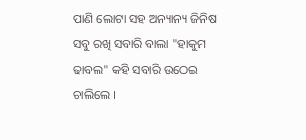ପାଣି ଲୋଟା ସହ ଅନ୍ୟାନ୍ୟ ଜିନିଷ ସବୁ ରଖି ସବାରି ବାଲା "ହାକୁମ ଢାବଲ" କହି ସବାରି ଉଠେଇ ଚାଲିଲେ ।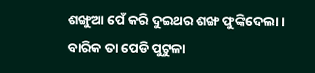ଶଙ୍ଖୁଆ ପେଁ କରି ଦୁଇଥର ଶଙ୍ଖ ଫୁଙ୍କିଦେଲା । ବାରିକ ତା ପେଡି ପୁଟୁଳା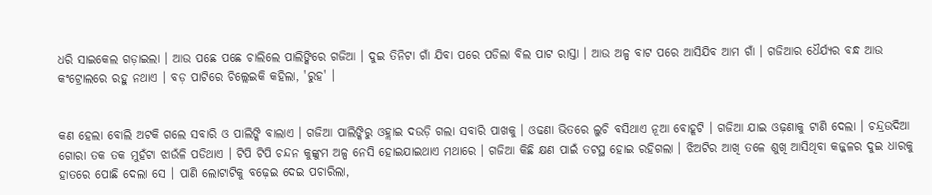ଧରି ସାଇକେଲ ଗଡ଼ାଇଲା । ଆଉ ପଛେ ପଛେ ଚାଲିଲେ ପାଲିଙ୍କିରେ ଗଜିଆ । ଦୁଇ ତିନିଟା ଗାଁ ଯିବା ପରେ ପଡିଲା ବିଲ ପାଟ ରାସ୍ତା । ଆଉ ଅଳ୍ପ ବାଟ ପରେ ଆସିଯିବ ଆମ ଗାଁ । ଗଜିଆର ଧୈର୍ଯ୍ୟର ବନ୍ଧ ଆଉ କଂଟ୍ରୋଲରେ ରହୁ ନଥାଏ । ବଡ଼ ପାଟିରେ ଚିଲ୍ଲେଇକି କହିଲା, 'ରୁହ' ।


କଣ ହେଲା ବୋଲି ଅଟକି ଗଲେ ସବାରି ଓ ପାଲିଙ୍କି ବାଲାଏ । ଗଜିଆ ପାଲିଙ୍କିରୁ ଓହ୍ଲାଇ ଦଉଡ଼ି ଗଲା ସବାରି ପାଖକୁ । ଓଢଣା ଭିତରେ ଲୁଚି ବସିଥାଏ ନୂଆ ବୋହୂଟି । ଗଜିଆ ଯାଇ ଓଢ଼ଣାକୁ ଟାଣି ଦେଲା । ଚନ୍ଦ୍ରଉଦିଆ ଗୋରା ତକ ତକ ମୁହଁଟା ଝାଉଁଳି ପଡିଥାଏ । ଟିପି ଟିପି ଚନ୍ଦନ କୁଙ୍କୁମ ଅଳ୍ପ ନେସି ହୋଇଯାଇଥାଏ ମଥାରେ । ଗଜିଆ କିଛି କ୍ଷଣ ପାଇଁ ତଟସ୍ଥ ହୋଇ ରହିଗଲା । ଝିଅଟିର ଆଖି ତଳେ ଶୁଖି ଆସିଥିବା କଜ୍ଜଳର ଦୁଇ ଧାରକୁ ହାତରେ ପୋଛି ଦେଲା ସେ । ପାଣି ଲୋଟାଟିକୁ ବଢ଼େଇ ଦେଇ ପଚାରିଲା,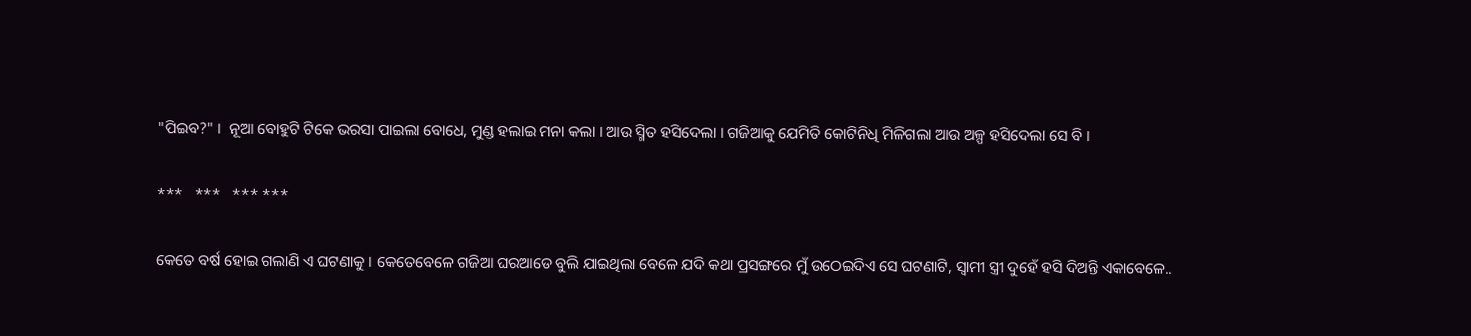"ପିଇବ?" ।  ନୂଆ ବୋହୁଟି ଟିକେ ଭରସା ପାଇଲା ବୋଧେ, ମୁଣ୍ଡ ହଲାଇ ମନା କଲା । ଆଉ ସ୍ମିତ ହସିଦେଲା । ଗଜିଆକୁ ଯେମିତି କୋଟିନିଧି ମିଳିଗଲା ଆଉ ଅଳ୍ପ ହସିଦେଲା ସେ ବି ।

***   ***   *** ***

କେତେ ବର୍ଷ ହୋଇ ଗଲାଣି ଏ ଘଟଣାକୁ । କେତେବେଳେ ଗଜିଆ ଘରଆଡେ ବୁଲି ଯାଇଥିଲା ବେଳେ ଯଦି କଥା ପ୍ରସଙ୍ଗରେ ମୁଁ ଉଠେଇଦିଏ ସେ ଘଟଣାଟି, ସ୍ୱାମୀ ସ୍ତ୍ରୀ ଦୁହେଁ ହସି ଦିଅନ୍ତି ଏକାବେଳେ..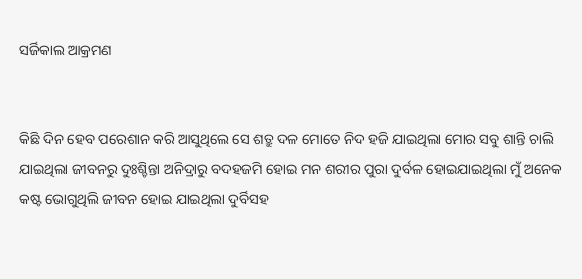ସର୍ଜିକାଲ ଆକ୍ରମଣ


କିଛି ଦିନ ହେବ ପରେଶାନ କରି ଆସୁଥିଲେ ସେ ଶତ୍ରୁ ଦଳ ମୋତେ ନିଦ ହଜି ଯାଇଥିଲା ମୋର ସବୁ ଶାନ୍ତି ଚାଲି ଯାଇଥିଲା ଜୀବନରୁ ଦୁଃଶ୍ଚିନ୍ତା ଅନିଦ୍ରାରୁ ବଦହଜମି ହୋଇ ମନ ଶରୀର ପୁରା ଦୁର୍ବଳ ହୋଇଯାଇଥିଲା ମୁଁ ଅନେକ କଷ୍ଟ ଭୋଗୁଥିଲି ଜୀବନ ହୋଇ ଯାଇଥିଲା ଦୁର୍ବିସହ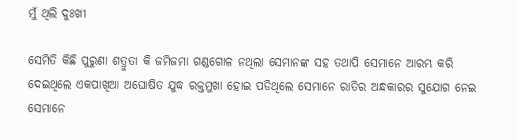ମୁଁ ଥିଲି ଦୁଃଖୀ

ସେମିତି କିଛି ପୁରୁଣା ଶତ୍ରୁତା କି ଜମିଜମା ଗଣ୍ଡଗୋଳ ନଥିଲା ସେମାନଙ୍କ ସହ ତଥାପି ସେମାନେ ଆରମ୍ଭ କରି ଦେଇଥିଲେ ଏକପାଖିଆ ଅଘୋଷିତ ଯୁଦ୍ଧ ରକ୍ତମୁଖା ହୋଇ ପଡିଥିଲେ ସେମାନେ ରାତିର ଅନ୍ଧକାରର ସୁଯୋଗ ନେଇ ସେମାନେ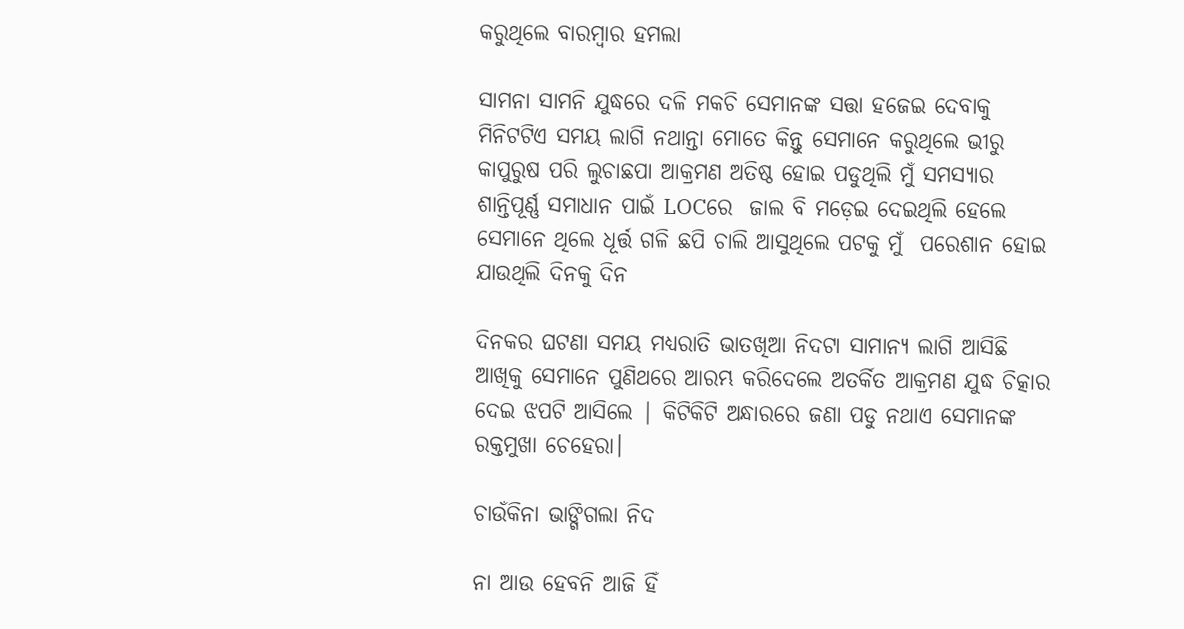କରୁଥିଲେ ବାରମ୍ବାର ହମଲା

ସାମନା ସାମନି ଯୁଦ୍ଧରେ ଦଳି ମକଚି ସେମାନଙ୍କ ସତ୍ତା ହଜେଇ ଦେବାକୁ ମିନିଟଟିଏ ସମୟ ଲାଗି ନଥାନ୍ତା ମୋତେ କିନ୍ତୁ ସେମାନେ କରୁଥିଲେ ଭୀରୁ କାପୁରୁଷ ପରି ଲୁଚାଛପା ଆକ୍ରମଣ ଅତିଷ୍ଠ ହୋଇ ପଡୁଥିଲି ମୁଁ ସମସ୍ୟାର ଶାନ୍ତିପୂର୍ଣ୍ଣ ସମାଧାନ ପାଇଁ LOCରେ  ଜାଲ ବି ମଡ଼େଇ ଦେଇଥିଲି ହେଲେ ସେମାନେ ଥିଲେ ଧୂର୍ତ୍ତ ଗଳି ଛପି ଚାଲି ଆସୁଥିଲେ ପଟକୁ ମୁଁ  ପରେଶାନ ହୋଇ ଯାଉଥିଲି ଦିନକୁ ଦିନ

ଦିନକର ଘଟଣା ସମୟ ମଧ୍ୟରାତି ଭାତଖିଆ ନିଦଟା ସାମାନ୍ୟ ଲାଗି ଆସିଛି ଆଖିକୁ ସେମାନେ ପୁଣିଥରେ ଆରମ୍ଭ କରିଦେଲେ ଅତର୍କିତ ଆକ୍ରମଣ ଯୁଦ୍ଧ ଚିତ୍କାର ଦେଇ ଝପଟି ଆସିଲେ | କିଟିକିଟି ଅନ୍ଧାରରେ ଜଣା ପଡୁ ନଥାଏ ସେମାନଙ୍କ ରକ୍ତମୁଖା ଚେହେରା।

ଚାଉଁକିନା ଭାଙ୍ଗିଗଲା ନିଦ

ନା ଆଉ ହେବନି ଆଜି ହିଁ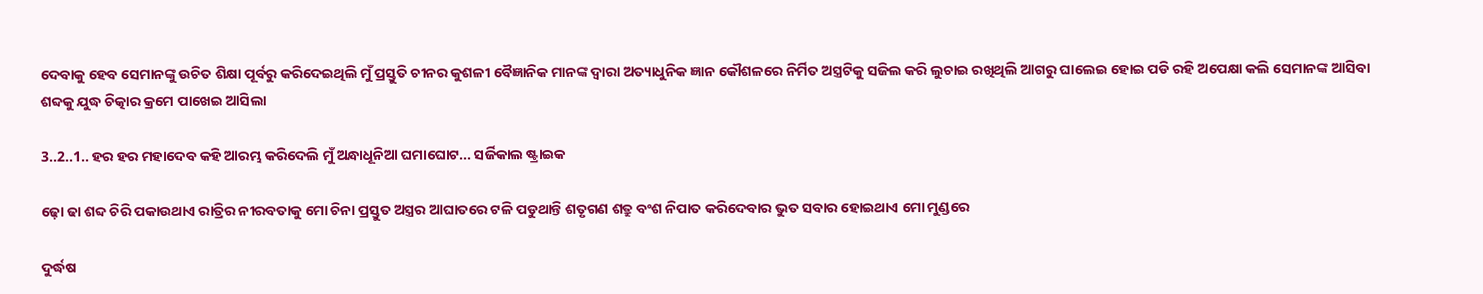ଦେବାକୁ ହେବ ସେମାନଙ୍କୁ ଉଚିତ ଶିକ୍ଷା ପୂର୍ବରୁ କରିଦେଇଥିଲି ମୁଁ ପ୍ରସ୍ତୁତି ଚୀନର କୁଶଳୀ ବୈଜ୍ଞାନିକ ମାନଙ୍କ ଦ୍ୱାରା ଅତ୍ୟାଧୁନିକ ଜ୍ଞାନ କୌଶଳରେ ନିର୍ମିତ ଅସ୍ତ୍ରଟିକୁ ସଜିଲ କରି ଲୁଚାଇ ରଖିଥିଲି ଆଗରୁ ଘାଲେଇ ହୋଇ ପଡି ରହି ଅପେକ୍ଷା କଲି ସେମାନଙ୍କ ଆସିବା ଶବ୍ଦକୁ ଯୁଦ୍ଧ ଚିତ୍କାର କ୍ରମେ ପାଖେଇ ଆସିଲା

3..2..1.. ହର ହର ମହାଦେବ କହି ଆରମ୍ଭ କରିଦେଲି ମୁଁ ଅନ୍ଧାଧୂନିଆ ଘମାଘୋଟ... ସର୍ଜିକାଲ ଷ୍ଟ୍ରାଇକ

ଢ଼ୋ ଢା ଶବ୍ଦ ଚିରି ପକାଉଥାଏ ରାତ୍ରିର ନୀରବତାକୁ ମୋ ଚିନା ପ୍ରସ୍ତୁତ ଅସ୍ତ୍ରର ଆଘାତରେ ଟଳି ପଡୁଥାନ୍ତି ଶତୃଗଣ ଶତ୍ରୁ ବଂଶ ନିପାତ କରିଦେବାର ଭୁତ ସବାର ହୋଇଥାଏ ମୋ ମୁଣ୍ଡରେ

ଦୁର୍ଦ୍ଧଷ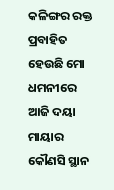କଳିଙ୍ଗର ରକ୍ତ ପ୍ରବାହିତ ହେଉଛି ମୋ ଧମନୀରେ ଆଜି ଦୟା ମାୟାର କୌଣସି ସ୍ଥାନ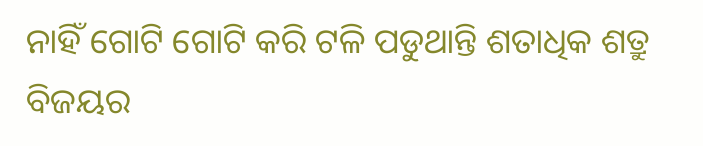ନାହିଁ ଗୋଟି ଗୋଟି କରି ଟଳି ପଡୁଥାନ୍ତି ଶତାଧିକ ଶତ୍ରୁ ବିଜୟର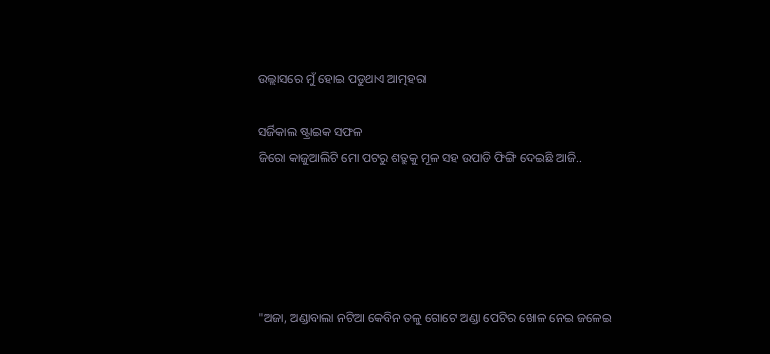ଉଲ୍ଲାସରେ ମୁଁ ହୋଇ ପଡୁଥାଏ ଆତ୍ମହରା

ସର୍ଜିକାଲ ଷ୍ଟ୍ରାଇକ ସଫଳ
ଜିରୋ କାଜୁଆଲିଟି ମୋ ପଟରୁ ଶତ୍ରୁକୁ ମୂଳ ସହ ଉପାଡି ଫିଙ୍ଗି ଦେଇଛି ଆଜି..





"ଅଜା, ଅଣ୍ଡାବାଲା ନଟିଆ କେବିନ ତଳୁ ଗୋଟେ ଅଣ୍ଡା ପେଟିର ଖୋଳ ନେଇ ଜଳେଇ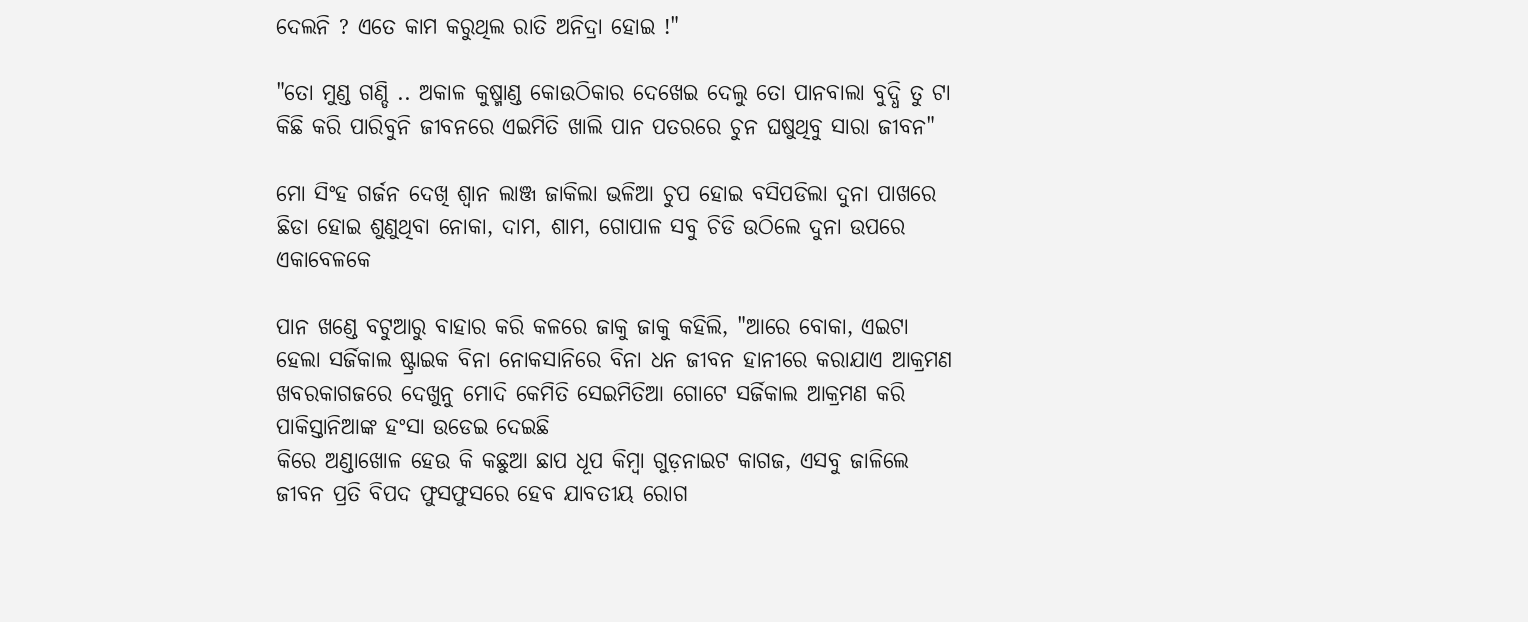ଦେଲନି ? ଏତେ କାମ କରୁଥିଲ ରାତି ଅନିଦ୍ରା ହୋଇ !"

"ତୋ ମୁଣ୍ଡ ଗଣ୍ଡି .. ଅକାଳ କୁଷ୍ମାଣ୍ଡ କୋଉଠିକାର ଦେଖେଇ ଦେଲୁ ତୋ ପାନବାଲା ବୁଦ୍ଧି ତୁ ଟା କିଛି କରି ପାରିବୁନି ଜୀବନରେ ଏଇମିତି ଖାଲି ପାନ ପତରରେ ଚୁନ ଘଷୁଥିବୁ ସାରା ଜୀବନ"

ମୋ ସିଂହ ଗର୍ଜନ ଦେଖି ଶ୍ଵାନ ଲାଞ୍ଜ ଜାକିଲା ଭଳିଆ ଚୁପ ହୋଇ ବସିପଡିଲା ଦୁନା ପାଖରେ ଛିଡା ହୋଇ ଶୁଣୁଥିବା ନୋକା, ଦାମ, ଶାମ, ଗୋପାଳ ସବୁ ଚିଡି ଉଠିଲେ ଦୁନା ଉପରେ ଏକାବେଳକେ

ପାନ ଖଣ୍ଡେ ବଟୁଆରୁ ବାହାର କରି କଳରେ ଜାକୁ ଜାକୁ କହିଲି, "ଆରେ ବୋକା, ଏଇଟା ହେଲା ସର୍ଜିକାଲ ଷ୍ଟ୍ରାଇକ ବିନା ନୋକସାନିରେ ବିନା ଧନ ଜୀବନ ହାନୀରେ କରାଯାଏ ଆକ୍ରମଣ ଖବରକାଗଜରେ ଦେଖୁନୁ ମୋଦି କେମିତି ସେଇମିତିଆ ଗୋଟେ ସର୍ଜିକାଲ ଆକ୍ରମଣ କରି ପାକିସ୍ତାନିଆଙ୍କ ହଂସା ଉଡେଇ ଦେଇଛି
କିରେ ଅଣ୍ଡାଖୋଳ ହେଉ କି କଛୁଆ ଛାପ ଧୂପ କିମ୍ବା ଗୁଡ଼ନାଇଟ କାଗଜ, ଏସବୁ ଜାଳିଲେ ଜୀବନ ପ୍ରତି ବିପଦ ଫୁସଫୁସରେ ହେବ ଯାବତୀୟ ରୋଗ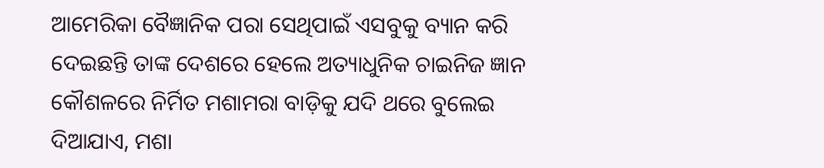ଆମେରିକା ବୈଜ୍ଞାନିକ ପରା ସେଥିପାଇଁ ଏସବୁକୁ ବ୍ୟାନ କରି ଦେଇଛନ୍ତି ତାଙ୍କ ଦେଶରେ ହେଲେ ଅତ୍ୟାଧୁନିକ ଚାଇନିଜ ଜ୍ଞାନ କୌଶଳରେ ନିର୍ମିତ ମଶାମରା ବାଡ଼ିକୁ ଯଦି ଥରେ ବୁଲେଇ ଦିଆଯାଏ, ମଶା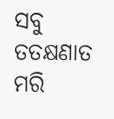ସବୁ ତତକ୍ଷଣାତ ମରି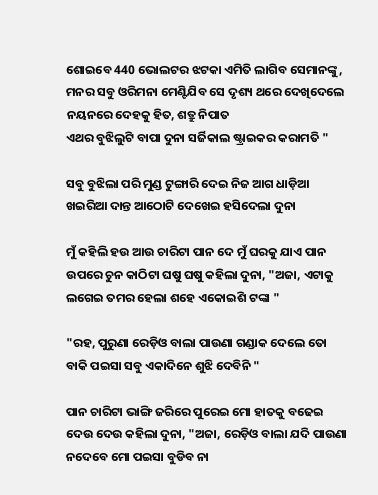ଶୋଇବେ 440 ଭୋଲଟର ଝଟକା ଏମିତି ଲାଗିବ ସେମାନଙ୍କୁ, ମନର ସବୁ ଓରିମନା ମେଣ୍ଟିଯିବ ସେ ଦୃଶ୍ୟ ଥରେ ଦେଖିଦେଲେ ନୟନରେ ଦେହକୁ ହିତ, ଶତ୍ରୁ ନିପାତ
ଏଥର ବୁଝିଲୁଟି ବାପା ଦୁନା ସର୍ଜିକାଲ ଷ୍ଟ୍ରାଇକର କରାମତି "

ସବୁ ବୁଝିଲା ପରି ମୁଣ୍ଡ ଟୁଙ୍ଗାରି ଦେଇ ନିଜ ଆଗ ଧାଡ଼ିଆ ଖଇରିଆ ଦାନ୍ତ ଆଠୋଟି ଦେଖେଇ ହସିଦେଲା ଦୁନା

ମୁଁ କହିଲି ହଉ ଆଉ ଚାରିଟା ପାନ ଦେ ମୁଁ ଘରକୁ ଯାଏ ପାନ ଉପରେ ଚୁନ କାଠିଟା ଘଷୁ ଘଷୁ କହିଲା ଦୁନା, "ଅଜା, ଏଟାକୁ ଲଗେଇ ତମର ହେଲା ଶହେ ଏକୋଇଶି ଟଙ୍କା "

"ରହ, ପୁରୁଣା ରେଡ଼ିଓ ବାଲା ପାଉଣା ଗଣ୍ଡାକ ଦେଲେ ତୋ ବାକି ପଇସା ସବୁ ଏକାଦିନେ ଶୁଝି ଦେବିନି "

ପାନ ଚାରିଟା ଭାଙ୍ଗି ଜରିରେ ପୁରେଇ ମୋ ହାତକୁ ବଢେଇ ଦେଉ ଦେଉ କହିଲା ଦୁନା, "ଅଜା, ରେଡ଼ିଓ ବାଲା ଯଦି ପାଉଣା ନଦେବେ ମୋ ପଇସା ବୁଡିବ ନା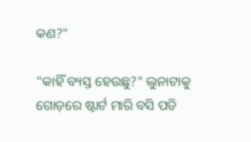କଣ?"

"କାହିଁ ବ୍ୟସ୍ତ ହେଉଛୁ?" ଲୁନାଟାକୁ ଗୋଡ଼ରେ ଷ୍ଟାର୍ଟ ମାରି ବସି ପଡି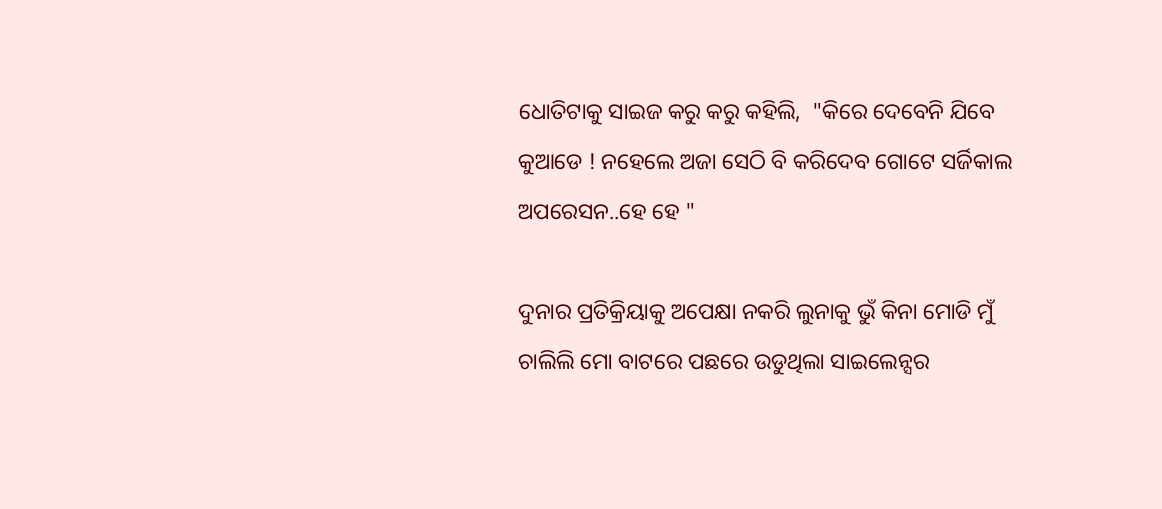ଧୋତିଟାକୁ ସାଇଜ କରୁ କରୁ କହିଲି,  "କିରେ ଦେବେନି ଯିବେ କୁଆଡେ ! ନହେଲେ ଅଜା ସେଠି ବି କରିଦେବ ଗୋଟେ ସର୍ଜିକାଲ ଅପରେସନ..ହେ ହେ "

ଦୁନାର ପ୍ରତିକ୍ରିୟାକୁ ଅପେକ୍ଷା ନକରି ଲୁନାକୁ ଭୁଁ କିନା ମୋଡି ମୁଁ ଚାଲିଲି ମୋ ବାଟରେ ପଛରେ ଉଡୁଥିଲା ସାଇଲେନ୍ସର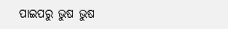ପାଇପରୁ ଭୁଷ ଭୁଷ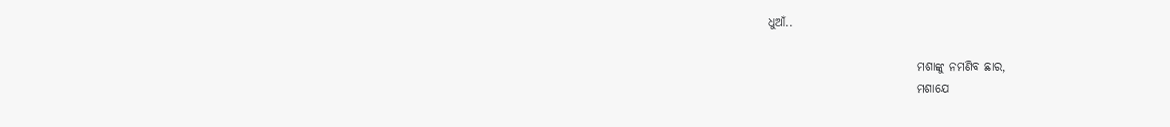ଧୁଆଁ..

                               ମଶାଙ୍କୁ ନମଣିବ ଛାର,
                               ମଶାଯେ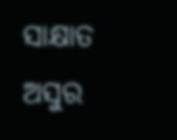ସାକ୍ଷାତ ଅସୁର